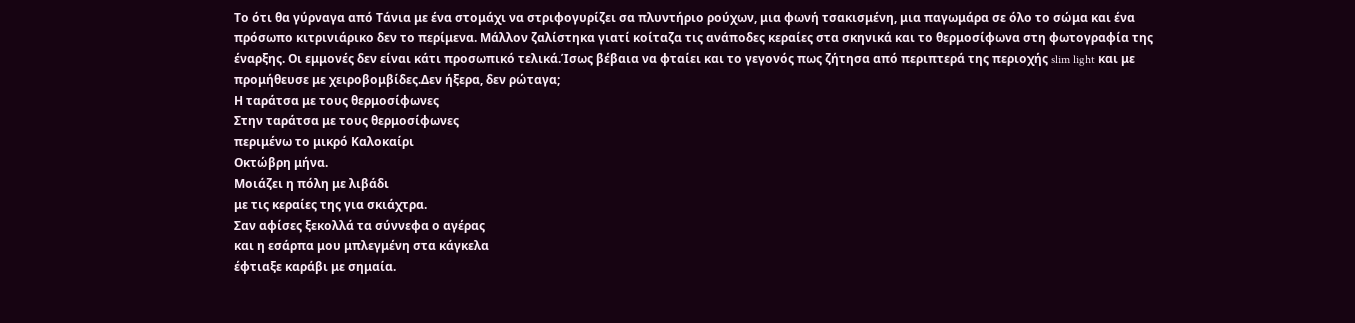Το ότι θα γύρναγα από Τάνια με ένα στομάχι να στριφογυρίζει σα πλυντήριο ρούχων, μια φωνή τσακισμένη, μια παγωμάρα σε όλο το σώμα και ένα πρόσωπο κιτρινιάρικο δεν το περίμενα. Μάλλον ζαλίστηκα γιατί κοίταζα τις ανάποδες κεραίες στα σκηνικά και το θερμοσίφωνα στη φωτογραφία της έναρξης. Οι εμμονές δεν είναι κάτι προσωπικό τελικά.Ίσως βέβαια να φταίει και το γεγονός πως ζήτησα από περιπτερά της περιοχής slim light και με προμήθευσε με χειροβομβίδες.Δεν ήξερα, δεν ρώταγα;
Η ταράτσα με τους θερμοσίφωνες
Στην ταράτσα με τους θερμοσίφωνες
περιμένω το μικρό Καλοκαίρι
Οκτώβρη μήνα.
Μοιάζει η πόλη με λιβάδι
με τις κεραίες της για σκιάχτρα.
Σαν αφίσες ξεκολλά τα σύννεφα ο αγέρας
και η εσάρπα μου μπλεγμένη στα κάγκελα
έφτιαξε καράβι με σημαία.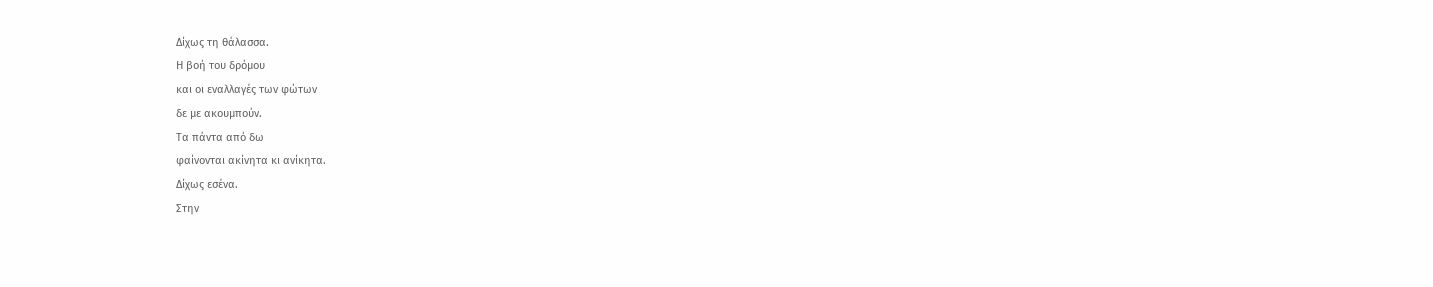Δίχως τη θάλασσα.
Η βοή του δρόμου
και οι εναλλαγές των φώτων
δε με ακουμπούν.
Τα πάντα από δω
φαίνονται ακίνητα κι ανίκητα.
Δίχως εσένα.
Στην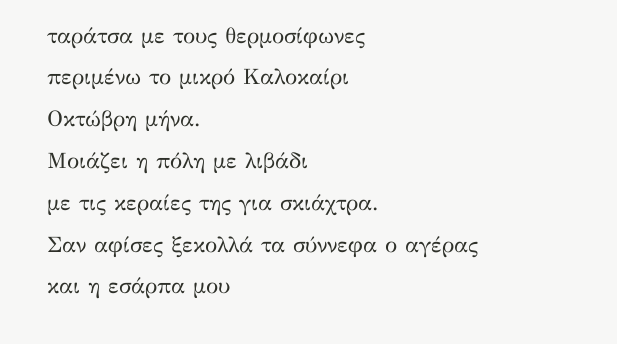ταράτσα με τους θερμοσίφωνες
περιμένω το μικρό Καλοκαίρι
Οκτώβρη μήνα.
Μοιάζει η πόλη με λιβάδι
με τις κεραίες της για σκιάχτρα.
Σαν αφίσες ξεκολλά τα σύννεφα ο αγέρας
και η εσάρπα μου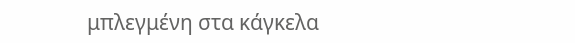μπλεγμένη στα κάγκελα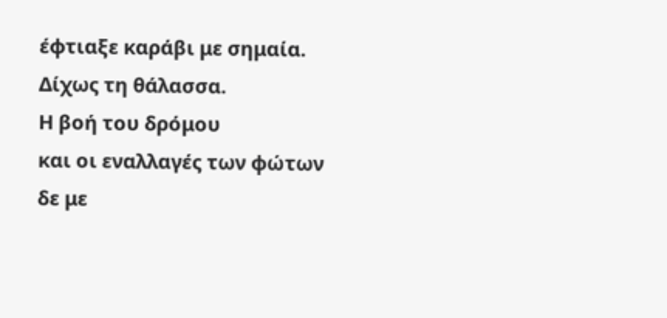έφτιαξε καράβι με σημαία.
Δίχως τη θάλασσα.
Η βοή του δρόμου
και οι εναλλαγές των φώτων
δε με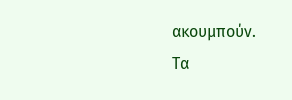ακουμπούν.
Τα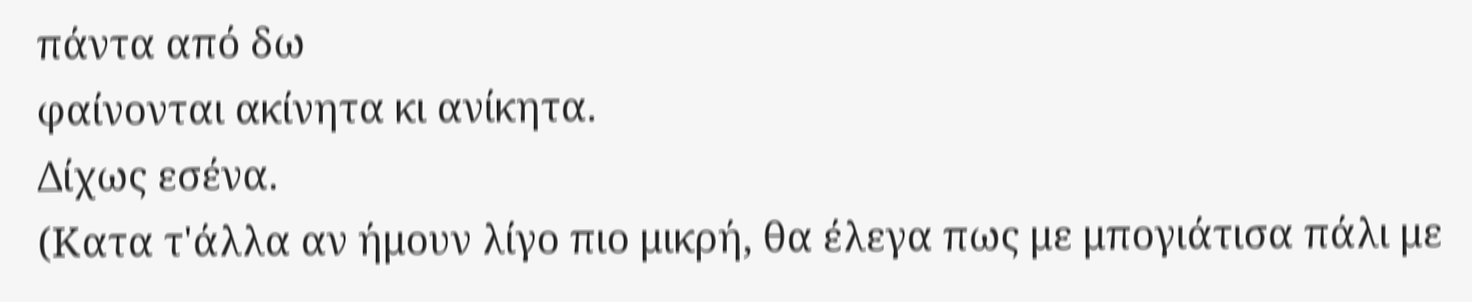πάντα από δω
φαίνονται ακίνητα κι ανίκητα.
Δίχως εσένα.
(Κατα τ'άλλα αν ήμουν λίγο πιο μικρή, θα έλεγα πως με μπογιάτισα πάλι με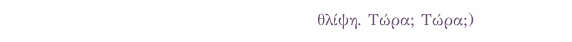θλίψη. Τώρα; Τώρα;)